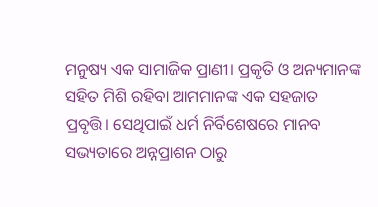ମନୁଷ୍ୟ ଏକ ସାମାଜିକ ପ୍ରାଣୀ। ପ୍ରକୃତି ଓ ଅନ୍ୟମାନଙ୍କ ସହିତ ମିଶି ରହିବା ଆମମାନଙ୍କ ଏକ ସହଜାତ ପ୍ରବୃତ୍ତି। ସେଥିପାଇଁ ଧର୍ମ ନିର୍ବିଶେଷରେ ମାନବ ସଭ୍ୟତାରେ ଅନ୍ନପ୍ରାଶନ ଠାରୁ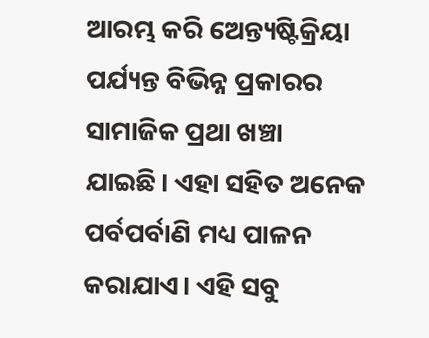ଆରମ୍ଭ କରି ଅେନ୍ତ୍ୟଷ୍ଟିକ୍ରିୟା ପର୍ଯ୍ୟନ୍ତ ବିଭିନ୍ନ ପ୍ରକାରର ସାମାଜିକ ପ୍ରଥା ଖଞ୍ଚା ଯାଇଛି। ଏହା ସହିତ ଅନେକ ପର୍ବପର୍ବାଣି ମଧ୍ୟ ପାଳନ କରାଯାଏ। ଏହି ସବୁ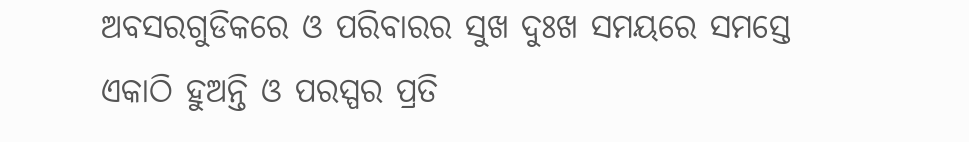ଅବସରଗୁଡିକରେ ଓ ପରିବାରର ସୁଖ ଦୁଃଖ ସମୟରେ ସମସ୍ତେ ଏକାଠି ହୁଅନ୍ତି ଓ ପରସ୍ପର ପ୍ରତି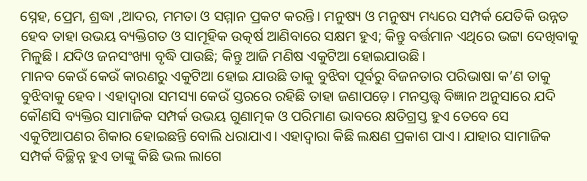ସ୍ନେହ, ପ୍ରେମ, ଶ୍ରଦ୍ଧା ,ଆଦର, ମମତା ଓ ସମ୍ମାନ ପ୍ରକଟ କରନ୍ତି। ମନୁଷ୍ୟ ଓ ମନୁଷ୍ୟ ମଧ୍ୟରେ ସମ୍ପର୍କ ଯେତିକି ଉନ୍ନତ ହେବ ତାହା ଉଭୟ ବ୍ୟକ୍ତିଗତ ଓ ସାମୂହିକ ଉତ୍କର୍ଷ ଆଣିବାରେ ସକ୍ଷମ ହୁଏ; କିନ୍ତୁ ବର୍ତ୍ତମାନ ଏଥିରେ ଭଟ୍ଟା ଦେଖିବାକୁ ମିଳୁଛି। ଯଦିଓ ଜନସଂଖ୍ୟା ବୃଦ୍ଧି ପାଉଛି; କିନ୍ତୁ ଆଜି ମଣିଷ ଏକୁଟିଆ ହୋଇଯାଉଛି।
ମାନବ କେଉଁ କେଉଁ କାରଣରୁ ଏକୁଟିଆ ହୋଇ ଯାଉଛି ତାକୁ ବୁଝିବା ପୂର୍ବରୁ ବିଜନତାର ପରିଭାଷା କ’ଣ ତାକୁ ବୁଝିବାକୁ ହେବ। ଏହାଦ୍ବାରା ସମସ୍ୟା କେଉଁ ସ୍ତରରେ ରହିଛି ତାହା ଜଣାପଡ଼େ। ମନସ୍ତତ୍ତ୍ବ ବିଜ୍ଞାନ ଅନୁସାରେ ଯଦି କୌଣସି ବ୍ୟକ୍ତିର ସାମାଜିକ ସମ୍ପର୍କ ଉଭୟ ଗୁଣାତ୍ମକ ଓ ପରିମାଣ ଭାବରେ କ୍ଷତିଗ୍ରସ୍ତ ହୁଏ ତେବେ ସେ ଏକୁଟିଆପଣର ଶିକାର ହୋଇଛନ୍ତି ବୋଲି ଧରାଯାଏ। ଏହାଦ୍ବାରା କିଛି ଲକ୍ଷଣ ପ୍ରକାଶ ପାଏ। ଯାହାର ସାମାଜିକ ସମ୍ପର୍କ ବିଚ୍ଛିନ୍ନ ହୁଏ ତାଙ୍କୁ କିଛି ଭଲ ଲାଗେ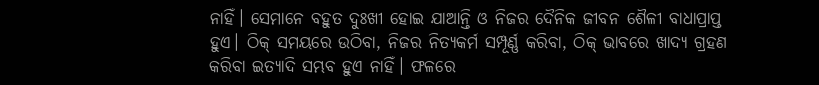ନାହିଁ। ସେମାନେ ବହୁତ ଦୁଃଖୀ ହୋଇ ଯାଆନ୍ତି ଓ ନିଜର ଦୈନିକ ଜୀବନ ଶୈଳୀ ବାଧାପ୍ରାପ୍ତ ହୁଏ। ଠିକ୍ ସମୟରେ ଉଠିବା, ନିଜର ନିତ୍ୟକର୍ମ ସମ୍ପୂର୍ଣ୍ଣ କରିବା, ଠିକ୍ ଭାବରେ ଖାଦ୍ୟ ଗ୍ରହଣ କରିବା ଇତ୍ୟାଦି ସମ୍ଭବ ହୁଏ ନାହିଁ। ଫଳରେ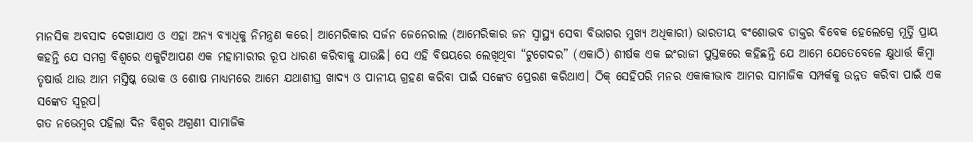ମାନସିକ ଅବସାଦ ଦେଖାଯାଏ ଓ ଏହା ଅନ୍ୟ ବ୍ୟାଧିକୁ ନିମନ୍ତ୍ରଣ କରେ। ଆମେରିକାର ସର୍ଜନ ଜେନେରାଲ (ଆମେରିକାର ଜନ ସ୍ବାସ୍ଥ୍ୟ ସେବା ବିଭାଗର ମୁଖ୍ୟ ଅଧିକାରୀ) ଭାରତୀୟ ବଂଶୋଦ୍ଭବ ଡାକ୍ତର ବିବେକ ହେଲେଗ୍ରେ ମୂର୍ତ୍ତି ପ୍ରାୟ କହନ୍ତି ଯେ ସମଗ୍ର ବିଶ୍ବରେ ଏକୁଟିଆପଣ ଏକ ମହାମାରୀର ରୂପ ଧାରଣ କରିବାକୁ ଯାଉଛି। ସେ ଏହି ବିଷୟରେ ଲେଖିଥିବା “ଟୁଗେଦର” (ଏକାଠି) ଶୀର୍ଷକ ଏକ ଇଂରାଜୀ ପୁସ୍ତକରେ କହିଛନ୍ତି ଯେ ଆମେ ଯେତେବେଳେ କ୍ଷୁଧାର୍ତ୍ତ କିମ୍ବା ତୃଷାର୍ତ୍ତ ଥାଉ ଆମ ମସ୍ତିଷ୍କ ଭୋକ ଓ ଶୋଷ ମାଧ୍ୟମରେ ଆମେ ଯଥାଶୀଘ୍ର ଖାଦ୍ୟ ଓ ପାନୀୟ ଗ୍ରହଣ କରିବା ପାଇଁ ସଙ୍କେତ ପ୍ରେରଣ କରିଥାଏ। ଠିକ୍ ସେହିପରି ମନର ଏକାକୀଭାବ ଆମର ସାମାଜିକ ସମ୍ପର୍କକୁ ଉନ୍ନତ କରିବା ପାଇଁ ଏକ ସଙ୍କେତ ସ୍ୱରୂପ।
ଗତ ନଭେମ୍ବର ପହିଲା ଦିନ ବିଶ୍ୱର ଅଗ୍ରଣୀ ସାମାଜିକ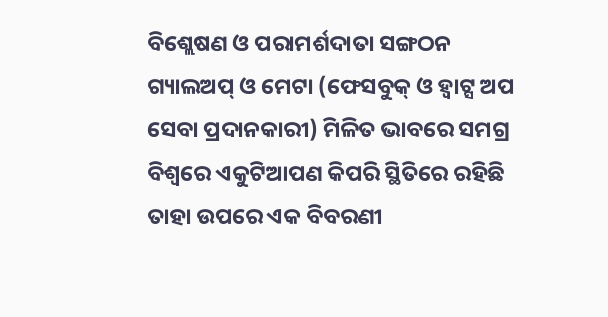ବିଶ୍ଲେଷଣ ଓ ପରାମର୍ଶଦାତା ସଙ୍ଗଠନ ଗ୍ୟାଲଅପ୍ ଓ ମେଟା (ଫେସବୁକ୍ ଓ ହ୍ୱାଟ୍ସ ଅପ ସେବା ପ୍ରଦାନକାରୀ) ମିଳିତ ଭାବରେ ସମଗ୍ର ବିଶ୍ବରେ ଏକୁଟିଆପଣ କିପରି ସ୍ଥିତିରେ ରହିଛି ତାହା ଉପରେ ଏକ ବିବରଣୀ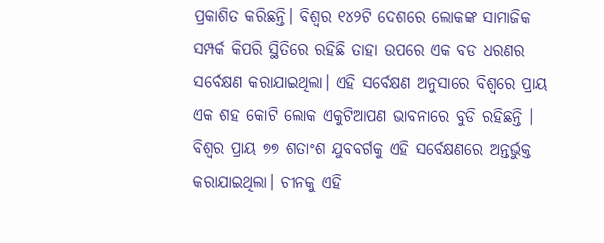ପ୍ରକାଶିତ କରିଛନ୍ତି। ବିଶ୍ବର ୧୪୨ଟି ଦେଶରେ ଲୋକଙ୍କ ସାମାଜିକ ସମ୍ପର୍କ କିପରି ସ୍ଥିତିରେ ରହିଛି ତାହା ଉପରେ ଏକ ବଡ ଧରଣର ସର୍ବେକ୍ଷଣ କରାଯାଇଥିଲା। ଏହି ସର୍ବେକ୍ଷଣ ଅନୁସାରେ ବିଶ୍ୱରେ ପ୍ରାୟ ଏକ ଶହ କୋଟି ଲୋକ ଏକୁଟିଆପଣ ଭାବନାରେ ବୁଡି ରହିଛନ୍ତି । ବିଶ୍ବର ପ୍ରାୟ ୭୭ ଶତାଂଶ ଯୁବବର୍ଗକୁ ଏହି ସର୍ବେକ୍ଷଣରେ ଅନ୍ତର୍ଭୁକ୍ତ କରାଯାଇଥିଲା। ଚୀନକୁ ଏହି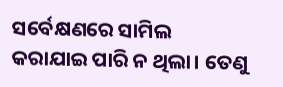ସର୍ବେକ୍ଷଣରେ ସାମିଲ କରାଯାଇ ପାରି ନ ଥିଲା। ତେଣୁ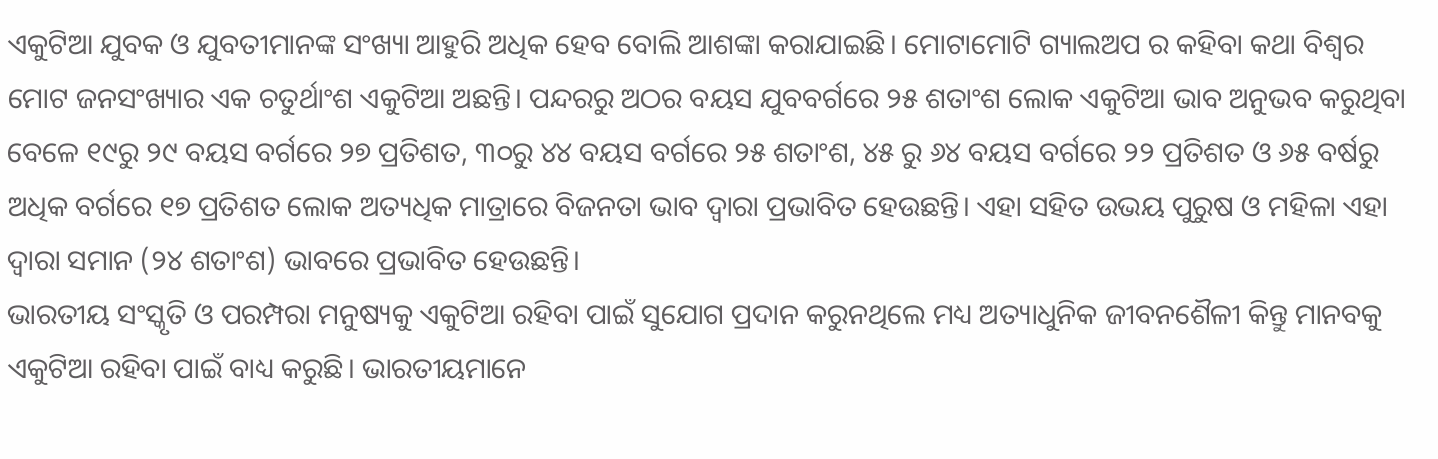ଏକୁଟିଆ ଯୁବକ ଓ ଯୁବତୀମାନଙ୍କ ସଂଖ୍ୟା ଆହୁରି ଅଧିକ ହେବ ବୋଲି ଆଶଙ୍କା କରାଯାଇଛି। ମୋଟାମୋଟି ଗ୍ୟାଲଅପ ର କହିବା କଥା ବିଶ୍ୱର ମୋଟ ଜନସଂଖ୍ୟାର ଏକ ଚତୁର୍ଥାଂଶ ଏକୁଟିଆ ଅଛନ୍ତି। ପନ୍ଦରରୁ ଅଠର ବୟସ ଯୁବବର୍ଗରେ ୨୫ ଶତାଂଶ ଲୋକ ଏକୁଟିଆ ଭାବ ଅନୁଭବ କରୁଥିବା ବେଳେ ୧୯ରୁ ୨୯ ବୟସ ବର୍ଗରେ ୨୭ ପ୍ରତିଶତ, ୩୦ରୁ ୪୪ ବୟସ ବର୍ଗରେ ୨୫ ଶତାଂଶ, ୪୫ ରୁ ୬୪ ବୟସ ବର୍ଗରେ ୨୨ ପ୍ରତିଶତ ଓ ୬୫ ବର୍ଷରୁ ଅଧିକ ବର୍ଗରେ ୧୭ ପ୍ରତିଶତ ଲୋକ ଅତ୍ୟଧିକ ମାତ୍ରାରେ ବିଜନତା ଭାବ ଦ୍ବାରା ପ୍ରଭାବିତ ହେଉଛନ୍ତି। ଏହା ସହିତ ଉଭୟ ପୁରୁଷ ଓ ମହିଳା ଏହା ଦ୍ବାରା ସମାନ (୨୪ ଶତାଂଶ) ଭାବରେ ପ୍ରଭାବିତ ହେଉଛନ୍ତି।
ଭାରତୀୟ ସଂସ୍କୃତି ଓ ପରମ୍ପରା ମନୁଷ୍ୟକୁ ଏକୁଟିଆ ରହିବା ପାଇଁ ସୁଯୋଗ ପ୍ରଦାନ କରୁନଥିଲେ ମଧ୍ୟ ଅତ୍ୟାଧୁନିକ ଜୀବନଶୈଳୀ କିନ୍ତୁ ମାନବକୁ ଏକୁଟିଆ ରହିବା ପାଇଁ ବାଧ୍ୟ କରୁଛି। ଭାରତୀୟମାନେ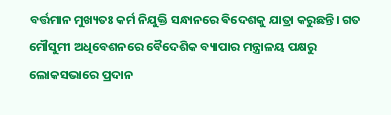ବର୍ତ୍ତମାନ ମୁଖ୍ୟତଃ କର୍ମ ନିଯୁକ୍ତି ସନ୍ଧାନରେ ଵିଦେଶକୁ ଯାତ୍ରା କରୁଛନ୍ତି। ଗତ ମୌସୁମୀ ଅଧିବେଶନରେ ବୈଦେଶିକ ବ୍ୟାପାର ମନ୍ତ୍ରାଳୟ ପକ୍ଷରୁ ଲୋକସଭାରେ ପ୍ରଦାନ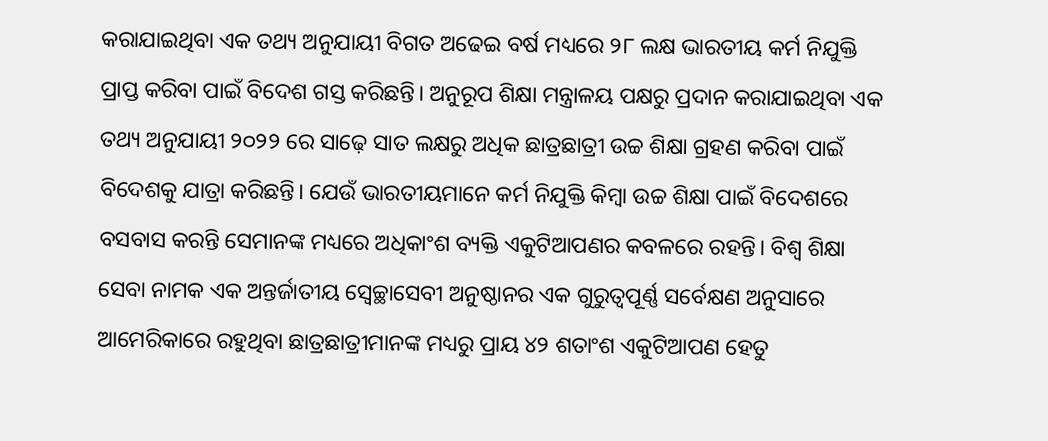କରାଯାଇଥିବା ଏକ ତଥ୍ୟ ଅନୁଯାୟୀ ବିଗତ ଅଢେଇ ବର୍ଷ ମଧ୍ୟରେ ୨୮ ଲକ୍ଷ ଭାରତୀୟ କର୍ମ ନିଯୁକ୍ତି ପ୍ରାପ୍ତ କରିବା ପାଇଁ ବିଦେଶ ଗସ୍ତ କରିଛନ୍ତି। ଅନୁରୂପ ଶିକ୍ଷା ମନ୍ତ୍ରାଳୟ ପକ୍ଷରୁ ପ୍ରଦାନ କରାଯାଇଥିବା ଏକ ତଥ୍ୟ ଅନୁଯାୟୀ ୨୦୨୨ ରେ ସାଢ଼େ ସାତ ଲକ୍ଷରୁ ଅଧିକ ଛାତ୍ରଛାତ୍ରୀ ଉଚ୍ଚ ଶିକ୍ଷା ଗ୍ରହଣ କରିବା ପାଇଁ ବିଦେଶକୁ ଯାତ୍ରା କରିଛନ୍ତି। ଯେଉଁ ଭାରତୀୟମାନେ କର୍ମ ନିଯୁକ୍ତି କିମ୍ବା ଉଚ୍ଚ ଶିକ୍ଷା ପାଇଁ ବିଦେଶରେ ବସବାସ କରନ୍ତି ସେମାନଙ୍କ ମଧ୍ୟରେ ଅଧିକାଂଶ ବ୍ୟକ୍ତି ଏକୁଟିଆପଣର କବଳରେ ରହନ୍ତି। ବିଶ୍ବ ଶିକ୍ଷା ସେବା ନାମକ ଏକ ଅନ୍ତର୍ଜାତୀୟ ସ୍ବେଚ୍ଛାସେବୀ ଅନୁଷ୍ଠାନର ଏକ ଗୁରୁତ୍ବପୂର୍ଣ୍ଣ ସର୍ବେକ୍ଷଣ ଅନୁସାରେ ଆମେରିକାରେ ରହୁଥିବା ଛାତ୍ରଛାତ୍ରୀମାନଙ୍କ ମଧ୍ୟରୁ ପ୍ରାୟ ୪୨ ଶତାଂଶ ଏକୁଟିଆପଣ ହେତୁ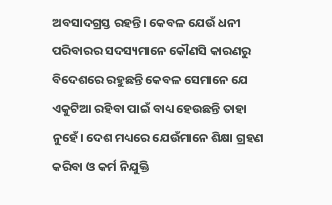ଅବସାଦଗ୍ରସ୍ତ ରହନ୍ତି। କେବଳ ଯେଉଁ ଧନୀ ପରିବାରର ସଦସ୍ୟମାନେ କୌଣସି କାରଣରୁ ବିଦେଶରେ ରହୁଛନ୍ତି କେବଳ ସେମାନେ ଯେ ଏକୁଟିଆ ରହିବା ପାଇଁ ବାଧ୍ୟ ହେଉଛନ୍ତି ତାହା ନୁହେଁ। ଦେଶ ମଧ୍ୟରେ ଯେଉଁମାନେ ଶିକ୍ଷା ଗ୍ରହଣ କରିବା ଓ କର୍ମ ନିଯୁକ୍ତି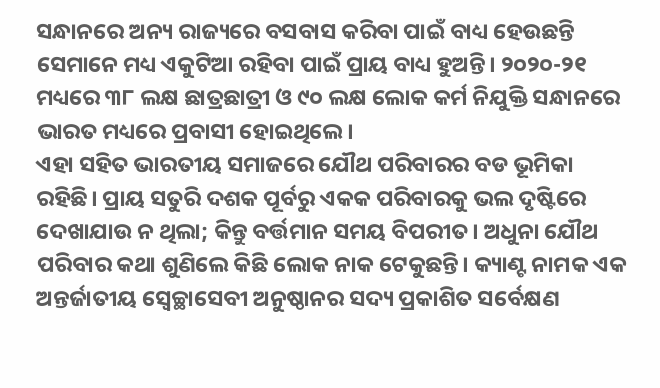ସନ୍ଧାନରେ ଅନ୍ୟ ରାଜ୍ୟରେ ବସବାସ କରିବା ପାଇଁ ବାଧ୍ୟ ହେଉଛନ୍ତି ସେମାନେ ମଧ୍ୟ ଏକୁଟିଆ ରହିବା ପାଇଁ ପ୍ରାୟ ବାଧ୍ୟ ହୁଅନ୍ତି। ୨୦୨୦-୨୧ ମଧ୍ୟରେ ୩୮ ଲକ୍ଷ ଛାତ୍ରଛାତ୍ରୀ ଓ ୯୦ ଲକ୍ଷ ଲୋକ କର୍ମ ନିଯୁକ୍ତି ସନ୍ଧାନରେ ଭାରତ ମଧ୍ୟରେ ପ୍ରବାସୀ ହୋଇଥିଲେ।
ଏହା ସହିତ ଭାରତୀୟ ସମାଜରେ ଯୌଥ ପରିବାରର ବଡ ଭୂମିକା ରହିଛି। ପ୍ରାୟ ସତୁରି ଦଶକ ପୂର୍ବରୁ ଏକକ ପରିବାରକୁ ଭଲ ଦୃଷ୍ଟିରେ ଦେଖାଯାଉ ନ ଥିଲା; କିନ୍ତୁ ବର୍ତ୍ତମାନ ସମୟ ବିପରୀତ। ଅଧୁନା ଯୌଥ ପରିବାର କଥା ଶୁଣିଲେ କିଛି ଲୋକ ନାକ ଟେକୁଛନ୍ତି। କ୍ୟାଣ୍ଟ ନାମକ ଏକ ଅନ୍ତର୍ଜାତୀୟ ସ୍ବେଚ୍ଛାସେବୀ ଅନୁଷ୍ଠାନର ସଦ୍ୟ ପ୍ରକାଶିତ ସର୍ବେକ୍ଷଣ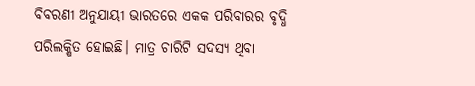ବିବରଣୀ ଅନୁଯାୟୀ ଭାରତରେ ଏକକ ପରିବାରର ବୃଦ୍ଧି ପରିଲକ୍ଷିତ ହୋଇଛି। ମାତ୍ର ଚାରିଟି ସଦସ୍ୟ ଥିବା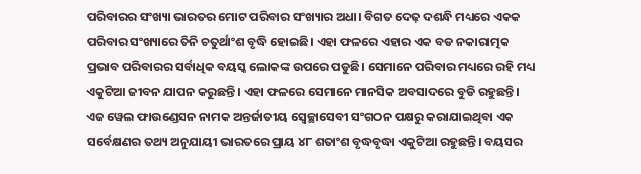ପରିବାରର ସଂଖ୍ୟା ଭାରତର ମୋଟ ପରିବାର ସଂଖ୍ୟାର ଅଧା। ବିଗତ ଦେଢ଼ ଦଶନ୍ଧି ମଧ୍ୟରେ ଏକକ ପରିବାର ସଂଖ୍ୟାରେ ତିନି ଚତୁର୍ଥାଂଶ ବୃଦ୍ଧି ହୋଇଛି। ଏହା ଫଳରେ ଏହାର ଏକ ବଡ ନକାରାତ୍ମକ ପ୍ରଭାବ ପରିବାରର ସର୍ବାଧିକ ବୟସ୍କ ଲୋକଙ୍କ ଉପରେ ପଡୁଛି। ସେମାନେ ପରିବାର ମଧ୍ୟରେ ରହି ମଧ୍ୟ ଏକୁଟିଆ ଜୀବନ ଯାପନ କରୁଛନ୍ତି। ଏହା ଫଳରେ ସେମାନେ ମାନସିକ ଅବସାଦରେ ବୁଡି ରହୁଛନ୍ତି। ଏଜ ୱେଲ ଫାଉଣ୍ଡେସନ ନାମକ ଅନ୍ତର୍ଜାତୀୟ ସ୍ବେଚ୍ଛାସେବୀ ସଂଗଠନ ପକ୍ଷରୁ କରାଯାଇଥିବା ଏକ ସର୍ବେକ୍ଷଣର ତଥ୍ୟ ଅନୁଯାୟୀ ଭାରତରେ ପ୍ରାୟ ୪୮ ଶତାଂଶ ବୃଦ୍ଧବୃଦ୍ଧା ଏକୁଟିଆ ରହୁଛନ୍ତି। ବୟସର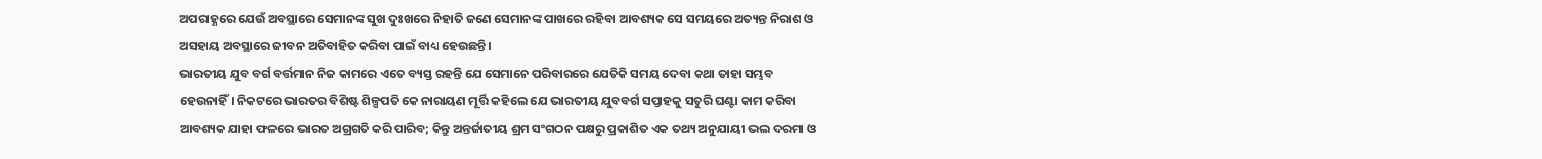ଅପରାହ୍ଣରେ ଯେଉଁ ଅବସ୍ଥାରେ ସେମାନଙ୍କ ସୁଖ ଦୁଃଖରେ ନିହାତି ଜଣେ ସେମାନଙ୍କ ପାଖରେ ରହିବା ଆବଶ୍ୟକ ସେ ସମୟରେ ଅତ୍ୟନ୍ତ ନିରାଶ ଓ ଅସହାୟ ଅବସ୍ଥାରେ ଜୀବନ ଅତିବାହିତ କରିବା ପାଇଁ ବାଧ୍ୟ ହେଉଛନ୍ତି।
ଭାରତୀୟ ଯୁବ ବର୍ଗ ବର୍ତ୍ତମାନ ନିଜ କାମରେ ଏତେ ବ୍ୟସ୍ତ ରହନ୍ତି ଯେ ସେମାନେ ପରିବାରରେ ଯେତିକି ସମୟ ଦେବା କଥା ତାହା ସମ୍ଭବ ହେଉନାହିଁ। ନିକଟରେ ଭାରତର ବିଶିଷ୍ଟ ଶିଳ୍ପପତି କେ ନାରାୟଣ ମୂର୍ତ୍ତି କହିଲେ ଯେ ଭାରତୀୟ ଯୁବବର୍ଗ ସପ୍ତାହକୁ ସତୁରି ଘଣ୍ଟା କାମ କରିବା ଆବଶ୍ୟକ ଯାହା ଫଳରେ ଭାରତ ଅଗ୍ରଗତି କରି ପାରିବ; କିନ୍ତୁ ଅନ୍ତର୍ଜାତୀୟ ଶ୍ରମ ସଂଗଠନ ପକ୍ଷରୁ ପ୍ରକାଶିତ ଏକ ତଥ୍ୟ ଅନୁଯାୟୀ ଭଲ ଦରମା ଓ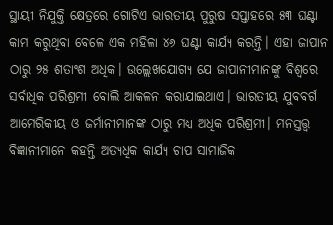ସ୍ଥାୟୀ ନିଯୁକ୍ତି କ୍ଷେତ୍ରରେ ଗୋଟିଏ ଭାରତୀୟ ପୁରୁଷ ସପ୍ତାହରେ ୫୩ ଘଣ୍ଟା କାମ କରୁଥିବା ବେଳେ ଏକ ମହିଳା ୪୬ ଘଣ୍ଟା କାର୍ଯ୍ୟ କରନ୍ତି। ଏହା ଜାପାନ ଠାରୁ ୨୫ ଶତାଂଶ ଅଧିକ। ଉଲ୍ଲେଖଯୋଗ୍ୟ ଯେ ଜାପାନୀମାନଙ୍କୁ ବିଶ୍ୱରେ ସର୍ବାଧିକ ପରିଶ୍ରମୀ ବୋଲି ଆକଳନ କରାଯାଇଥାଏ। ଭାରତୀୟ ଯୁବବର୍ଗ ଆମେରିକୀୟ ଓ ଜର୍ମାନୀମାନଙ୍କ ଠାରୁ ମଧ୍ୟ ଅଧିକ ପରିଶ୍ରମୀ। ମନସ୍ତତ୍ତ୍ବ ବିଜ୍ଞାନୀମାନେ କହନ୍ତି ଅତ୍ୟଧିକ କାର୍ଯ୍ୟ ଚାପ ସାମାଜିକ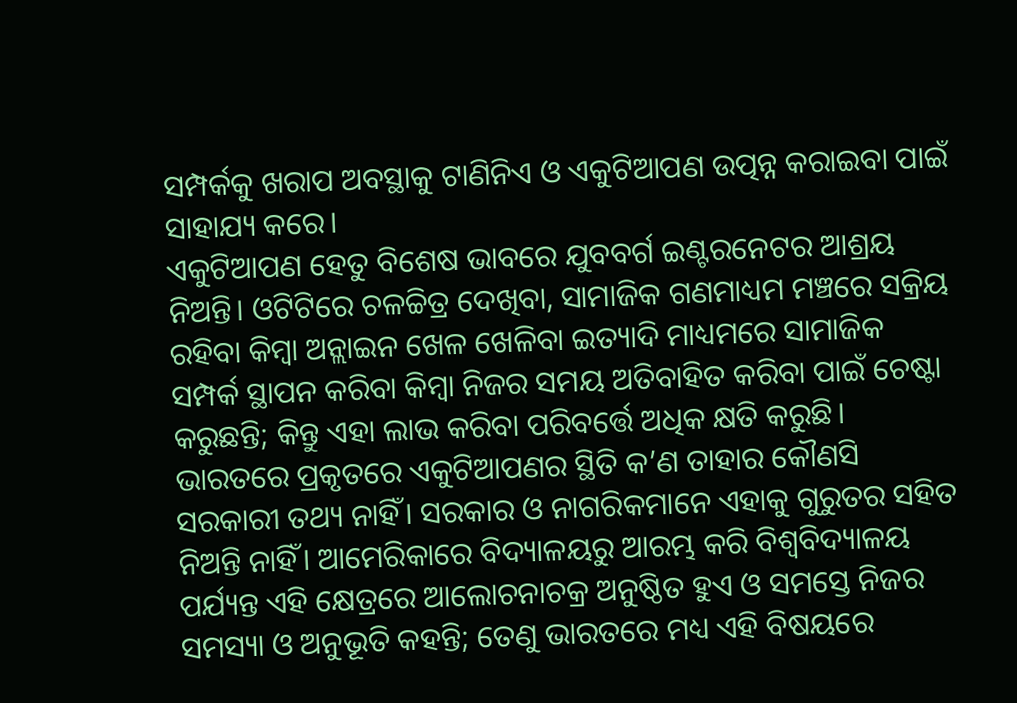ସମ୍ପର୍କକୁ ଖରାପ ଅବସ୍ଥାକୁ ଟାଣିନିଏ ଓ ଏକୁଟିଆପଣ ଉତ୍ପନ୍ନ କରାଇବା ପାଇଁ ସାହାଯ୍ୟ କରେ।
ଏକୁଟିଆପଣ ହେତୁ ବିଶେଷ ଭାବରେ ଯୁବବର୍ଗ ଇଣ୍ଟରନେଟର ଆଶ୍ରୟ ନିଅନ୍ତି। ଓଟିଟିରେ ଚଳଚ୍ଚିତ୍ର ଦେଖିବା, ସାମାଜିକ ଗଣମାଧ୍ୟମ ମଞ୍ଚରେ ସକ୍ରିୟ ରହିବା କିମ୍ବା ଅନ୍ଲାଇନ ଖେଳ ଖେଳିବା ଇତ୍ୟାଦି ମାଧ୍ୟମରେ ସାମାଜିକ ସମ୍ପର୍କ ସ୍ଥାପନ କରିବା କିମ୍ବା ନିଜର ସମୟ ଅତିବାହିତ କରିବା ପାଇଁ ଚେଷ୍ଟା କରୁଛନ୍ତି; କିନ୍ତୁ ଏହା ଲାଭ କରିବା ପରିବର୍ତ୍ତେ ଅଧିକ କ୍ଷତି କରୁଛି। ଭାରତରେ ପ୍ରକୃତରେ ଏକୁଟିଆପଣର ସ୍ଥିତି କ’ଣ ତାହାର କୌଣସି ସରକାରୀ ତଥ୍ୟ ନାହିଁ। ସରକାର ଓ ନାଗରିକମାନେ ଏହାକୁ ଗୁରୁତର ସହିତ ନିଅନ୍ତି ନାହିଁ। ଆମେରିକାରେ ବିଦ୍ୟାଳୟରୁ ଆରମ୍ଭ କରି ବିଶ୍ୱବିଦ୍ୟାଳୟ ପର୍ଯ୍ୟନ୍ତ ଏହି କ୍ଷେତ୍ରରେ ଆଲୋଚନାଚକ୍ର ଅନୁଷ୍ଠିତ ହୁଏ ଓ ସମସ୍ତେ ନିଜର ସମସ୍ୟା ଓ ଅନୁଭୂତି କହନ୍ତି; ତେଣୁ ଭାରତରେ ମଧ୍ୟ ଏହି ବିଷୟରେ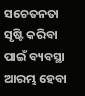ସଚେତନତା ସୃଷ୍ଟି କରିବା ପାଇଁ ବ୍ୟବସ୍ଥା ଆରମ୍ଭ ହେବା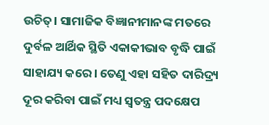ଉଚିତ୍। ସାମାଜିକ ବିଜ୍ଞାନୀମାନଙ୍କ ମତରେ ଦୁର୍ବଳ ଆର୍ଥିକ ସ୍ଥିତି ଏକାକୀଭାବ ବୃଦ୍ଧି ପାଇଁ ସାହାଯ୍ୟ କରେ। ତେଣୁ ଏହା ସହିତ ଦାରିଦ୍ର୍ୟ ଦୂର କରିବା ପାଇଁ ମଧ୍ୟ ସ୍ବତନ୍ତ୍ର ପଦକ୍ଷେପ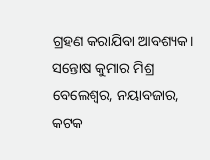ଗ୍ରହଣ କରାଯିବା ଆବଶ୍ୟକ।
ସନ୍ତୋଷ କୁମାର ମିଶ୍ର
ବେଲେଶ୍ବର, ନୟାବଜାର, କଟକ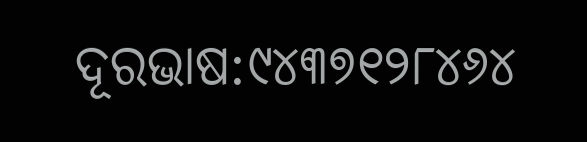ଦୂରଭାଷ:୯୪୩୭୧୨୮୪୬୪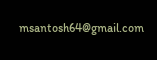msantosh64@gmail.com